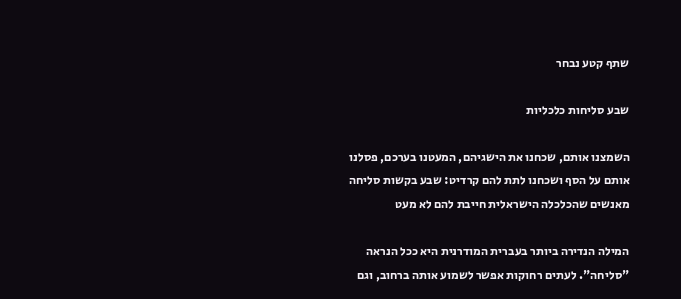שתף קטע נבחר

שבע סליחות כלכליות

השמצנו אותם, שכחנו את הישגיהם, המעטנו בערכם, פסלנו אותם על הסף ושכחנו לתת להם קרדיט: שבע בקשות סליחה מאנשים שהכלכלה הישראלית חייבת להם לא מעט

המילה הנדירה ביותר בעברית המודרנית היא ככל הנראה "סליחה". לעתים רחוקות אפשר לשמוע אותה ברחוב, וגם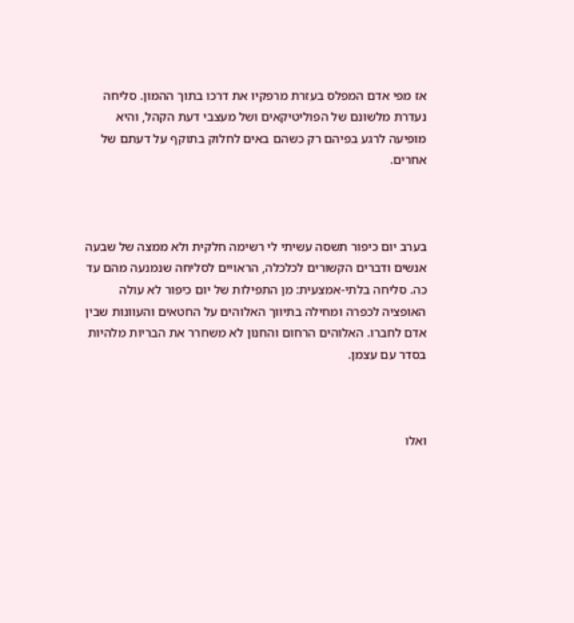אז מפי אדם המפלס בעזרת מרפקיו את דרכו בתוך ההמון. סליחה נעדרת מלשונם של הפוליטיקאים ושל מעצבי דעת הקהל, והיא מופיעה לרגע בפיהם רק כשהם באים לחלוק בתוקף על דעתם של אחרים.



בערב יום כיפור תשסה עשיתי לי רשימה חלקית ולא ממצה של שבעה אנשים ודברים הקשורים לכלכלה, הראויים לסליחה שנמנעה מהם עד כה. סליחה בלתי-אמצעית: מן התפילות של יום כיפור לא עולה האופציה לכפרה ומחילה בתיווך האלוהים על החטאים והעוונות שבין אדם לחברו. האלוהים הרחום והחנון לא משחרר את הבריות מלהיות בסדר עם עצמן.



ואלו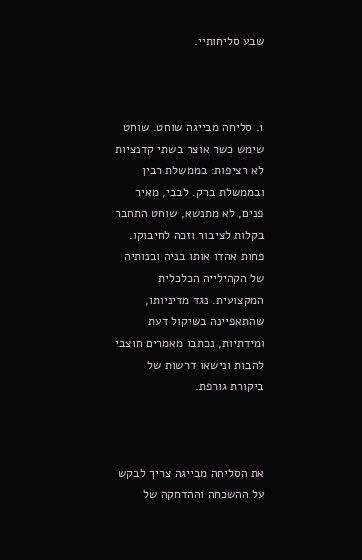שבע סליחותיי.



1. סליחה מבייגה שוחט. שוחט שימש כשר אוצר בשתי קדנציות לא רציפות: בממשלת רבין ובממשלת ברק. לבבי, מאיר פנים, לא מתנשא, שוחט התחבר בקלות לציבור וזכה לחיבוקו. פחות אהדו אותו בניה ובנותיה של הקהילייה הכלכלית המקצועית. נגד מדיניותו, שהתאפיינה בשיקול דעת ומידתיות, נכתבו מאמרים חוצבי להבות ונישאו דרשות של ביקורת גורפת.



את הסליחה מבייגה צריך לבקש על ההשכחה וההדחקה של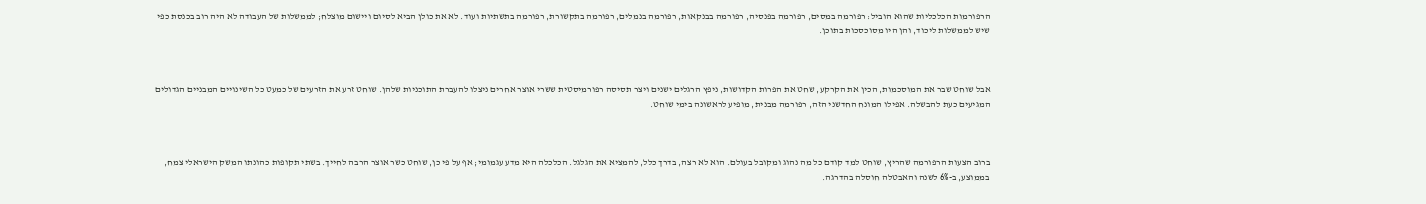הרפורמות הכלכליות שהוא הוביל: רפורמה במסים, רפורמה בפנסיה, רפורמה בבנקאות, רפורמה בנמלים, רפורמה בתקשורת, רפורמה בתשתיות ועוד. לא את כולן הביא לסיום ויישום מוצלח; לממשלות של העבודה לא היה רוב בכנסת כפי שיש לממשלות ליכוד, והן היו מסוכסכות בתוכן.



אבל שוחט שבר את המוסכמות, הכין את הקרקע, שחט את הפרות הקדושות, ניפץ הרגלים ישנים ויצר תסיסה רפורמיסטית ששרי אוצר אחרים ניצלו להעברת התוכניות שלהן. שוחט זרע את הזרעים של כמעט כל השינויים המבניים הגדולים המגיעים כעת להבשלה. אפילו המונח החדשני הזה, רפורמה מבנית, מופיע לראשונה בימי שוחט.



ברוב הצעות הרפורמה שהריץ, שוחט למד קודם כל מה נהוג ומקובל בעולם. הוא לא רצה, בדרך כלל, להמציא את הגלגל. הכלכלה היא מדע עגמומי; אף על פי כן, שוחט כשר אוצר הרבה לחייך. בשתי תקופות כהונתו המשק הישראלי צמח, בממוצע, ב-6% לשנה והאבטלה חוסלה בהדרגה.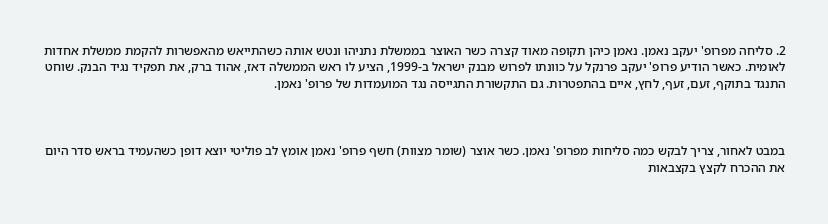2. סליחה מפרופ' יעקב נאמן. נאמן כיהן תקופה מאוד קצרה כשר האוצר בממשלת נתניהו ונטש אותה כשהתייאש מהאפשרות להקמת ממשלת אחדות לאומית. כאשר הודיע פרופ' יעקב פרנקל על כוונתו לפרוש מבנק ישראל ב-1999, הציע לו ראש הממשלה דאז, אהוד ברק, את תפקיד נגיד הבנק. שוחט התנגד בתוקף, זעם, זעף, לחץ, איים בהתפטרות. גם התקשורת התגייסה נגד המועמדות של פרופ' נאמן.



במבט לאחור, צריך לבקש כמה סליחות מפרופ' נאמן. כשר אוצר (שומר מצוות) חשף פרופ' נאמן אומץ לב פוליטי יוצא דופן כשהעמיד בראש סדר היום את ההכרח לקצץ בקצבאות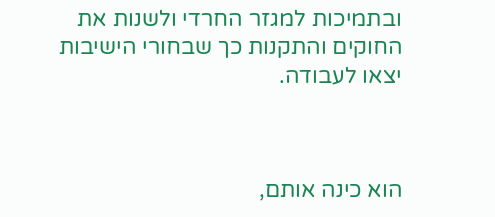ובתמיכות למגזר החרדי ולשנות את החוקים והתקנות כך שבחורי הישיבות יצאו לעבודה.



הוא כינה אותם,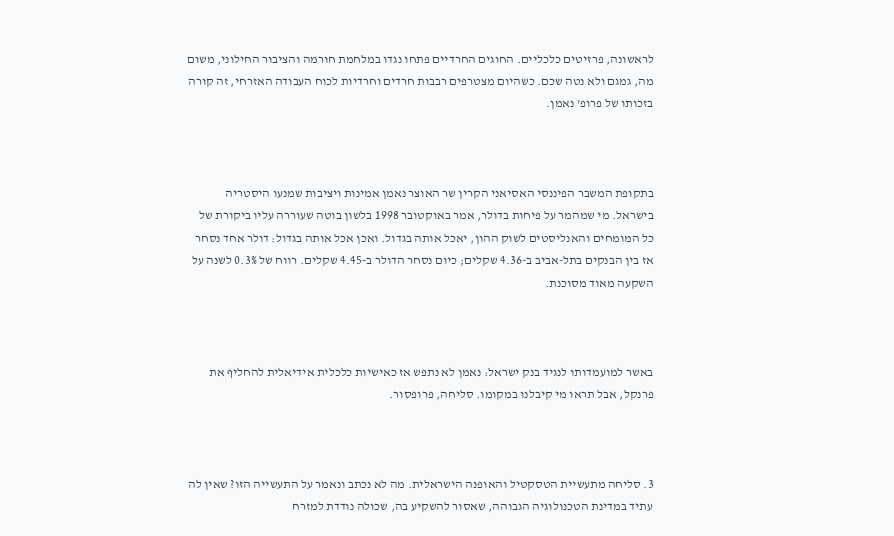לראשונה, פרזיטים כלכליים. החוגים החרדיים פתחו נגדו במלחמת חורמה והציבור החילוני, משום מה, גמגם ולא נטה שכם. כשהיום מצטרפים רבבות חרדים וחרדיות לכוח העבודה האזרחי, זה קורה בזכותו של פרופ' נאמן.



בתקופת המשבר הפיננסי האסיאני הקרין שר האוצר נאמן אמינות ויציבות שמנעו היסטריה בישראל. מי שמהמר על פיחות בדולר, אמר באוקטובר 1998 בלשון בוטה שעוררה עליו ביקורת של כל המומחים והאנליסטים לשוק ההון, יאכל אותה בגדול. ואכן אכל אותה בגדול: דולר אחד נסחר אז בין הבנקים בתל-אביב ב-4.36 שקלים; כיום נסחר הדולר ב-4.45 שקלים. רווח של 0.3% לשנה על השקעה מאוד מסוכנת.



באשר למועמדותו לנגיד בנק ישראל: נאמן לא נתפש אז כאישיות כלכלית אידיאלית להחליף את פרנקל, אבל תראו מי קיבלנו במקומו. סליחה, פרופסור.



3. סליחה מתעשיית הטסקטיל והאופנה הישראלית. מה לא נכתב ונאמר על התעשייה הזו? שאין לה עתיד במדינת הטכנולוגיה הגבוהה, שאסור להשקיע בה, שכולה נודדת למזרח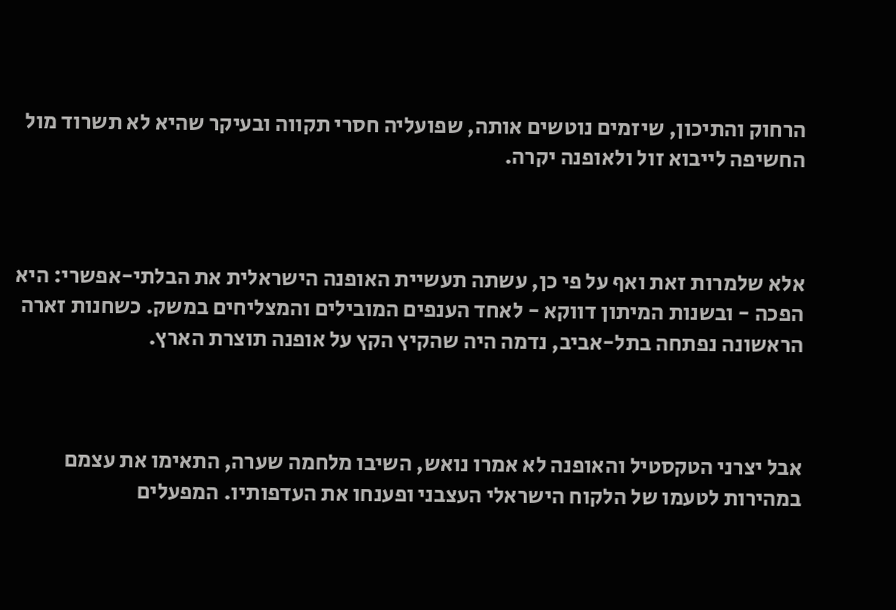הרחוק והתיכון, שיזמים נוטשים אותה, שפועליה חסרי תקווה ובעיקר שהיא לא תשרוד מול החשיפה לייבוא זול ולאופנה יקרה.



אלא שלמרות זאת ואף על פי כן, עשתה תעשיית האופנה הישראלית את הבלתי-אפשרי: היא הפכה - ובשנות המיתון דווקא - לאחד הענפים המובילים והמצליחים במשק. כשחנות זארה הראשונה נפתחה בתל-אביב, נדמה היה שהקיץ הקץ על אופנה תוצרת הארץ.



אבל יצרני הטקסטיל והאופנה לא אמרו נואש, השיבו מלחמה שערה, התאימו את עצמם במהירות לטעמו של הלקוח הישראלי העצבני ופענחו את העדפותיו. המפעלים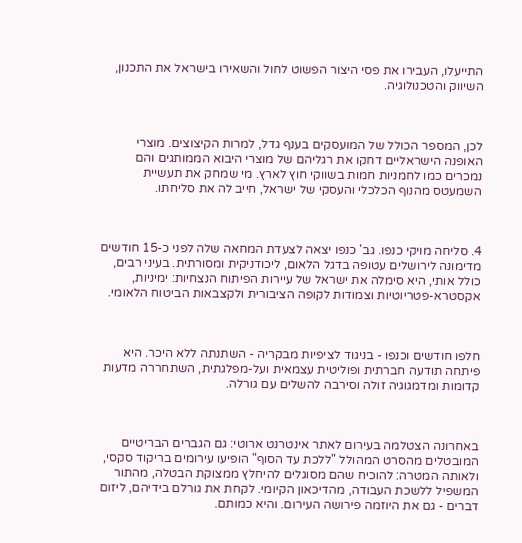התייעלו, העבירו את פסי היצור הפשוט לחול והשאירו בישראל את התכנון, השיווק והטכנולוגיה.



לכן, המספר הכולל של המועסקים בענף גדל, למרות הקיצוצים. מוצרי האופנה הישראליים דחקו את רגליהם של מוצרי היבוא הממותגים והם נמכרים כמו לחמניות חמות בשווקי חוץ לארץ. מי שמחק את תעשיית השמעטס מהנוף הכלכלי והעסקי של ישראל, חייב לה את סליחתו.



4. סליחה מויקי כנפו. גב' כנפו יצאה לצעדת המחאה שלה לפני כ-15 חודשים מדימונה לירושלים עטופה בדגל הלאום, ליכודניקית ומסורתית. בעיני רבים, כולל אותי, היא סימלה את ישראל של עיירות הפיתוח הנצחיות: ימיניות, אקסטרא-פטריוטיות וצמודות לקופה הציבורית ולקצבאות הביטוח הלאומי.



חלפו חודשים וכנפו - בניגוד לציפיות מבקריה - השתנתה ללא היכר. היא פיתחה תודעה חברתית ופוליטית עצמאית ועל-מפלגתית, השתחררה מדעות קדומות ומדמגוגיה זולה וסירבה להשלים עם גורלה.



באחרונה הצטלמה בעירום לאתר אינטרנט ארוטי: גם הגברים הבריטיים המובטלים מהסרט המהולל "ללכת עד הסוף" הופיעו עירומים בריקוד סקסי, ולאותה המטרה: להוכיח שהם מסוגלים להיחלץ ממצוקת הבטלה, מהתור המשפיל ללשכת העבודה, מהדיכאון הקיומי. לקחת את גורלם בידיהם, ליזום דברים - גם את היוזמה פירושה העירום. והיא כמותם.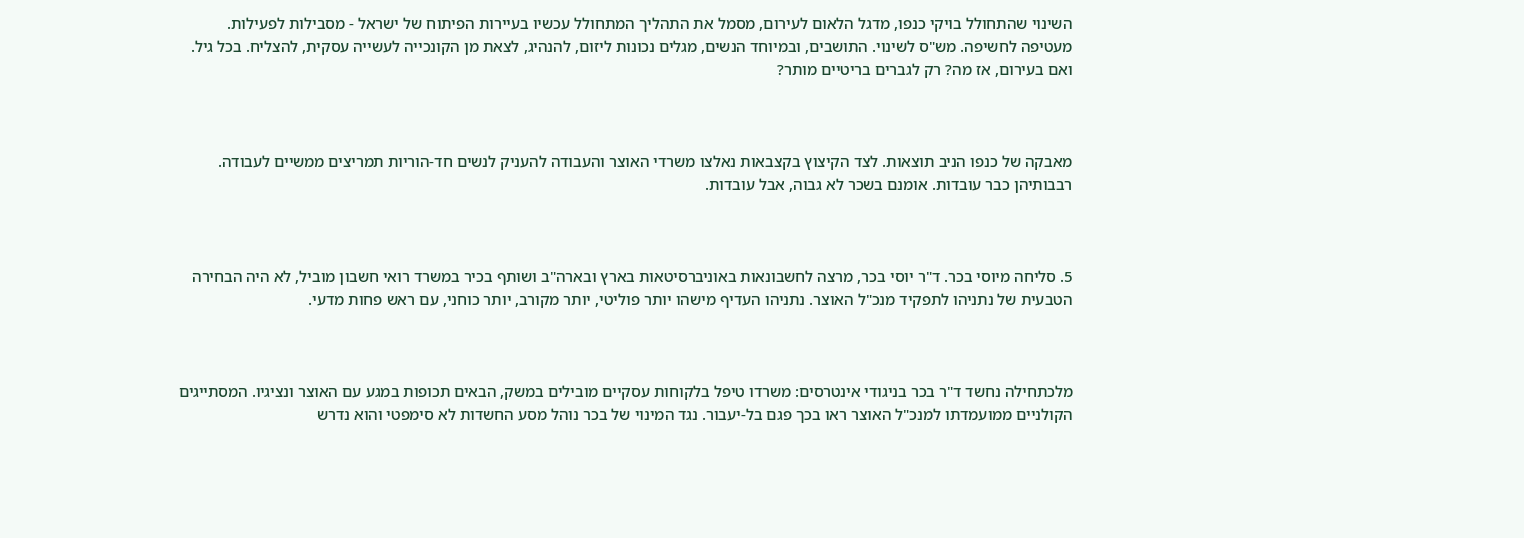השינוי שהתחולל בויקי כנפו, מדגל הלאום לעירום, מסמל את התהליך המתחולל עכשיו בעיירות הפיתוח של ישראל - מסבילות לפעילות. מעטיפה לחשיפה. מש"ס לשינוי. התושבים, ובמיוחד הנשים, מגלים נכונות ליזום, להנהיג, לצאת מן הקונכייה לעשייה עסקית, להצליח. בכל גיל. ואם בעירום, אז מה? רק לגברים בריטיים מותר?



מאבקה של כנפו הניב תוצאות. לצד הקיצוץ בקצבאות נאלצו משרדי האוצר והעבודה להעניק לנשים חד-הוריות תמריצים ממשיים לעבודה. רבבותיהן כבר עובדות. אומנם בשכר לא גבוה, אבל עובדות.



5. סליחה מיוסי בכר. ד"ר יוסי בכר, מרצה לחשבונאות באוניברסיטאות בארץ ובארה"ב ושותף בכיר במשרד רואי חשבון מוביל, לא היה הבחירה הטבעית של נתניהו לתפקיד מנכ"ל האוצר. נתניהו העדיף מישהו יותר פוליטי, יותר מקורב, יותר כוחני, עם ראש פחות מדעי.



מלכתחילה נחשד ד"ר בכר בניגודי אינטרסים: משרדו טיפל בלקוחות עסקיים מובילים במשק, הבאים תכופות במגע עם האוצר ונציגיו. המסתייגים הקולניים ממועמדתו למנכ"ל האוצר ראו בכך פגם בל-יעבור. נגד המינוי של בכר נוהל מסע החשדות לא סימפטי והוא נדרש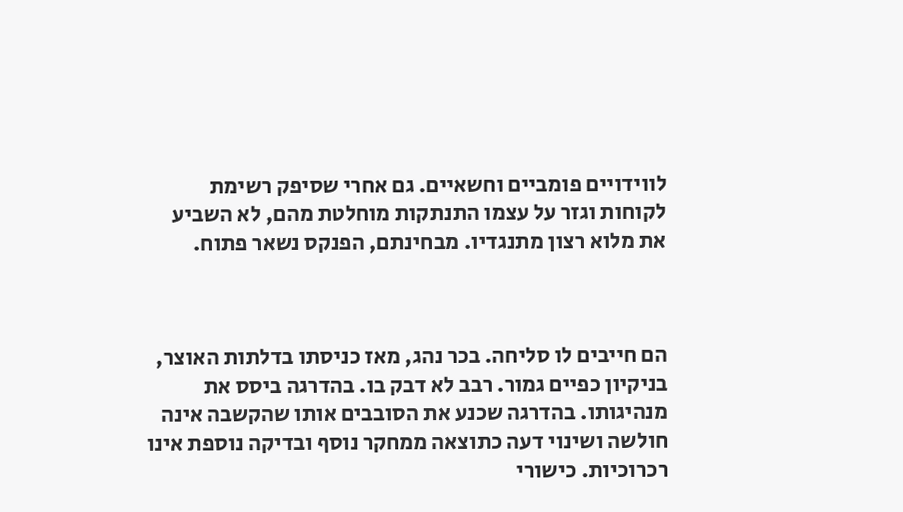לווידויים פומביים וחשאיים. גם אחרי שסיפק רשימת לקוחות וגזר על עצמו התנתקות מוחלטת מהם, לא השביע את מלוא רצון מתנגדיו. מבחינתם, הפנקס נשאר פתוח.



הם חייבים לו סליחה. בכר נהג, מאז כניסתו בדלתות האוצר, בניקיון כפיים גמור. רבב לא דבק בו. בהדרגה ביסס את מנהיגותו. בהדרגה שכנע את הסובבים אותו שהקשבה אינה חולשה ושינוי דעה כתוצאה ממחקר נוסף ובדיקה נוספת אינו רכרוכיות. כישורי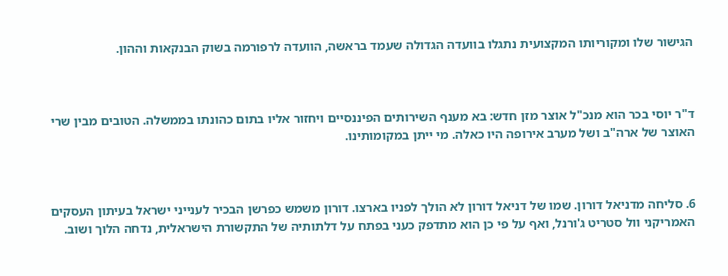הגישור שלו ומקוריותו המקצועית נתגלו בוועדה הגדולה שעמד בראשה, הוועדה לרפורמה בשוק הבנקאות וההון.



ד"ר יוסי בכר הוא מנכ"ל אוצר מזן חדש: בא מענף השירותים הפיננסיים ויחזור אליו בתום כהונתו בממשלה. הטובים מבין שרי האוצר של ארה"ב ושל מערב אירופה היו כאלה. מי ייתן במקומותינו.



6. סליחה מדניאל דורון. שמו של דניאל דורון לא הולך לפניו בארצו. דורון משמש כפרשן הבכיר לענייני ישראל בעיתון העסקים האמריקני וול סטריט ג'ורנל, ואף על פי כן הוא מתדפק כעני בפתח על דלתותיה של התקשורת הישראלית, נדחה הלוך ושוב.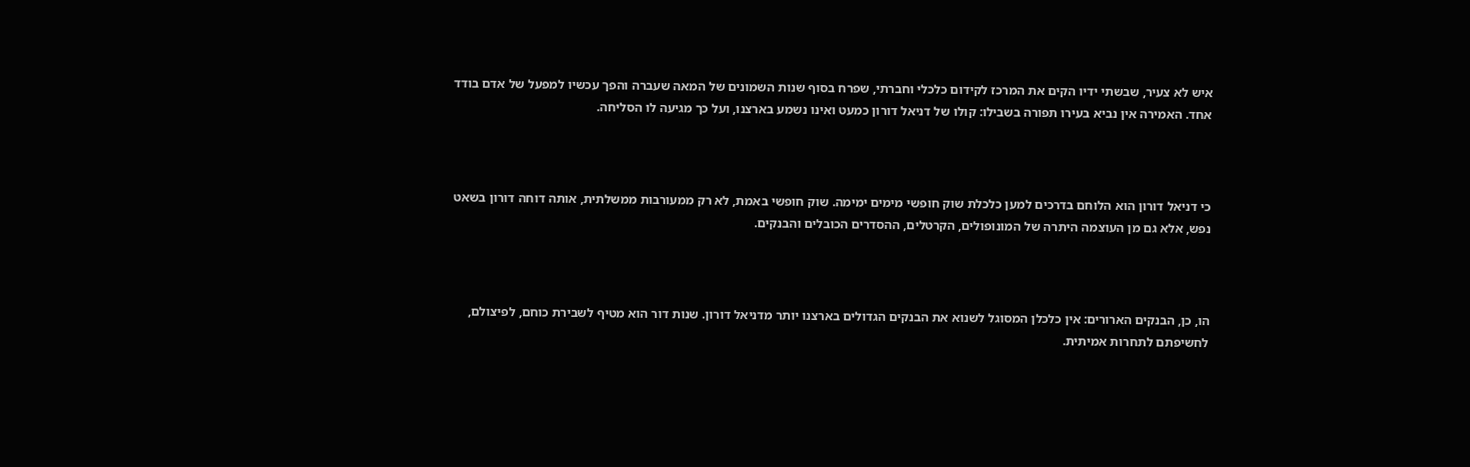איש לא צעיר, שבשתי ידיו הקים את המרכז לקידום כלכלי וחברתי, שפרח בסוף שנות השמונים של המאה שעברה והפך עכשיו למפעל של אדם בודד אחד. האמירה אין נביא בעירו תפורה בשבילו: קולו של דניאל דורון כמעט ואינו נשמע בארצנו, ועל כך מגיעה לו הסליחה.



כי דניאל דורון הוא הלוחם בדרכים למען כלכלת שוק חופשי מימים ימימה. שוק חופשי באמת, לא רק ממעורבות ממשלתית, אותה דוחה דורון בשאט נפש, אלא גם מן העוצמה היתרה של המונופולים, הקרטלים, ההסדרים הכובלים והבנקים.



הו, כן, הבנקים הארורים: אין כלכלן המסוגל לשנוא את הבנקים הגדולים בארצנו יותר מדניאל דורון. שנות דור הוא מטיף לשבירת כוחם, לפיצולם, לחשיפתם לתחרות אמיתית.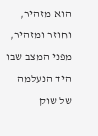הוא מזהיר, וחוזר ומזהיר, מפני המצב שבו היד הנעלמה של שוק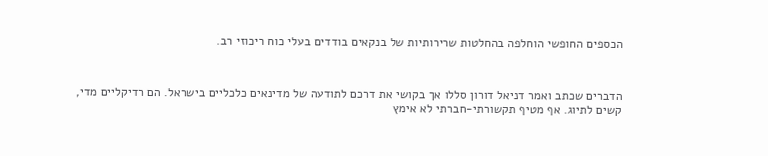הכספים החופשי הוחלפה בהחלטות שרירותיות של בנקאים בודדים בעלי כוח ריכוזי רב.



הדברים שכתב ואמר דניאל דורון סללו אך בקושי את דרכם לתודעה של מדינאים כלכליים בישראל. הם רדיקליים מדי, קשים לתיוג. אף מטיף תקשורתי-חברתי לא אימץ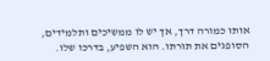אותו כמורה דרך, אך יש לו ממשיכים ותלמידים, הסופגים את תורתו. הוא השפיע, בדרכו שלו.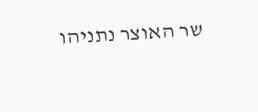שר האוצר נתניהו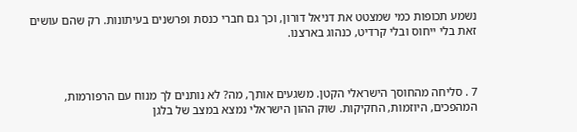נשמע תכופות כמי שמצטט את דניאל דורון, וכך גם חברי כנסת ופרשנים בעיתונות. רק שהם עושים זאת בלי ייחוס ובלי קרדיט, כנהוג בארצנו.



7 . סליחה מהחוסך הישראלי הקטן. משגעים אותך, מה? לא נותנים לך מנוח עם הרפורמות, המהפכים, היוזמות, החקיקות. שוק ההון הישראלי נמצא במצב של בלגן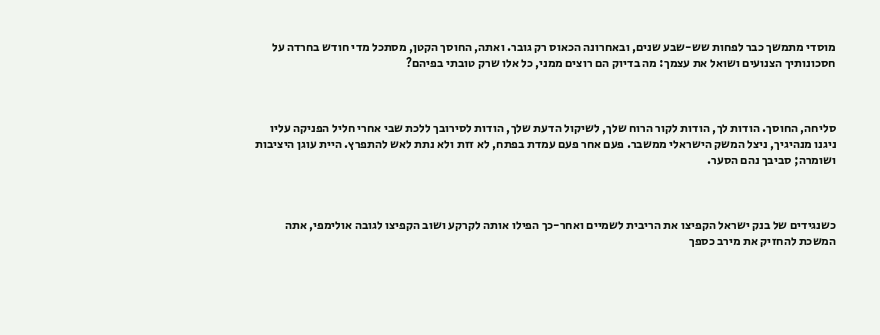מוסדי מתמשך כבר לפחות שש-שבע שנים, ובאחרונה הכאוס רק גובר. ואתה, החוסך הקטן, מסתכל מדי חודש בחרדה על חסכונותיך הצנועים ושואל את עצמך: מה בדיוק הם רוצים ממני, כל אלו שרק טובתי בפיהם?



סליחה, החוסך. הודות לך, הודות לקור הרוח שלך, לשיקול הדעת שלך, הודות לסירובך ללכת שבי אחרי חליל הפניקה עליו ניגנו מנהיגיך, ניצל המשק הישראלי ממשבר. פעם אחר פעם עמדת בפתח, לא זזת ולא נתת לאש להתפרץ. היית עוגן היציבות ושומרה; סביבך נהם הסער.



כשנגידים של בנק ישראל הקפיצו את הריבית לשמיים ואחר-כך הפילו אותה לקרקע ושוב הקפיצו לגובה אולימפי, אתה המשכת להחזיק את מירב כספך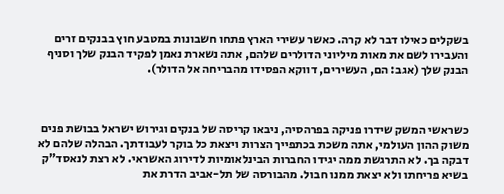בשקלים כאילו דבר לא קרה. כאשר עשירי הארץ פתחו חשבונות במטבע חוץ בבנקים זרים והעבירו לשם את מאות מיליוני הדולרים שלהם, אתה נשארת נאמן לפקיד הבנק שלך וסניף הבנק שלך (אגב: הם, העשירים, דווקא הפסידו מהבריחה אל הדולר).



כשראשי המשק שידרו פניקה בפרהסיה, ניבאו קריסה של בנקים וגירוש ישראל בבושת פנים משוק ההון העולמי, אתה משכת בכתפייך הצרות ויצאת כל בוקר לעבודתך. הבהלה שלהם לא דבקה בך. לא התרגשת ממה יגידו החברות הבינלאומיות לדירוג האשראי. לא רצת לנאסד"ק בשיא פריחתו ולא יצאת ממנו חבול. מהבורסה של תל-אביב הדרת את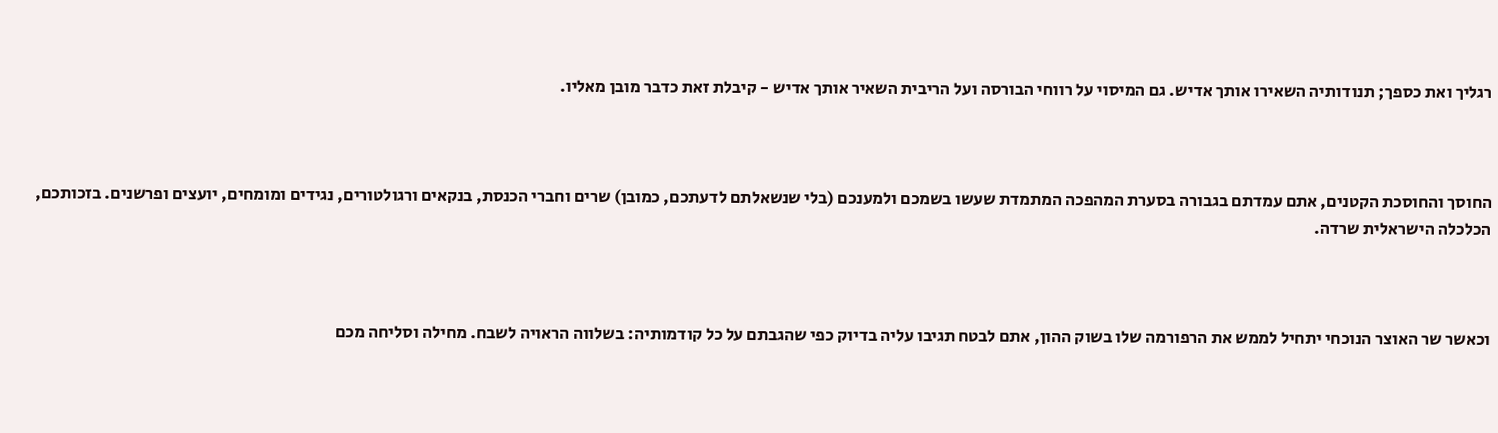רגליך ואת כספך; תנודותיה השאירו אותך אדיש. גם המיסוי על רווחי הבורסה ועל הריבית השאיר אותך אדיש - קיבלת זאת כדבר מובן מאליו.



החוסך והחוסכת הקטנים, אתם עמדתם בגבורה בסערת המהפכה המתמדת שעשו בשמכם ולמענכם (בלי שנשאלתם לדעתכם, כמובן) שרים וחברי הכנסת, בנקאים ורגולטורים, נגידים ומומחים, יועצים ופרשנים. בזכותכם, הכלכלה הישראלית שרדה.



וכאשר שר האוצר הנוכחי יתחיל לממש את הרפורמה שלו בשוק ההון, אתם לבטח תגיבו עליה בדיוק כפי שהגבתם על כל קודמותיה: בשלווה הראויה לשבח. מחילה וסליחה מכם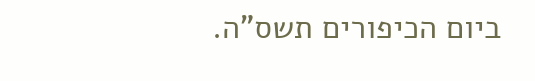ביום הכיפורים תשס"ה.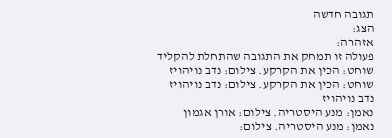תגובה חדשה
הצג:
אזהרה:
פעולה זו תמחק את התגובה שהתחלת להקליד
שוחט: הכין את הקרקע. צילום: נדב נויהויז
שוחט: הכין את הקרקע. צילום: נדב נויהויז
נדב נויהויז
נאמן: מנע היסטריה. צילום: אורן אגמון
נאמן: מנע היסטריה. צילום: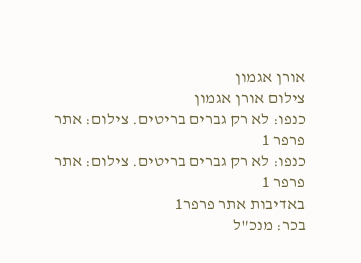אורן אגמון
צילום אורן אגמון
כנפו: לא רק גברים בריטים. צילום: אתר פרפר 1
כנפו: לא רק גברים בריטים. צילום: אתר פרפר 1
באדיבות אתר פרפר1
בכר: מנכ"ל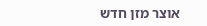אוצר מזן חדש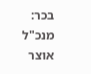בכר: מנכ"ל אוצר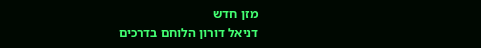מזן חדש
דניאל דורון הלוחם בדרכים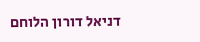דניאל דורון הלוחם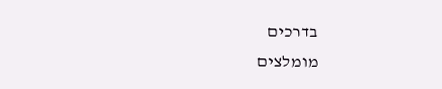בדרכים
מומלצים